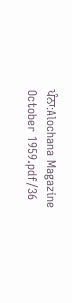ਪੰਨਾ:Alochana Magazine October 1959.pdf/36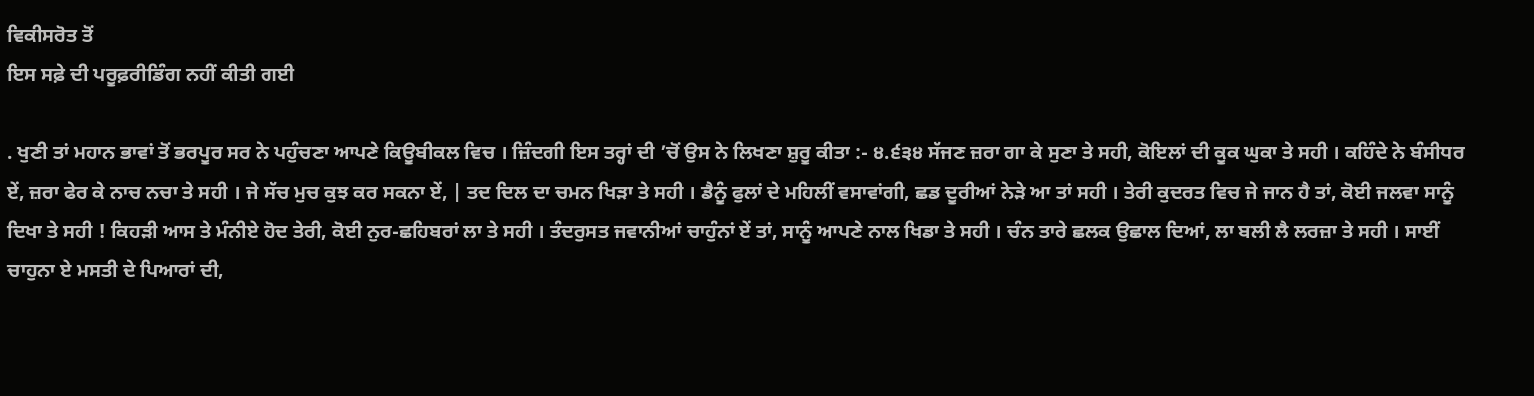ਵਿਕੀਸਰੋਤ ਤੋਂ
ਇਸ ਸਫ਼ੇ ਦੀ ਪਰੂਫ਼ਰੀਡਿੰਗ ਨਹੀਂ ਕੀਤੀ ਗਈ

. ਖੁਣੀ ਤਾਂ ਮਹਾਨ ਭਾਵਾਂ ਤੋਂ ਭਰਪੂਰ ਸਰ ਨੇ ਪਹੁੰਚਣਾ ਆਪਣੇ ਕਿਊਬੀਕਲ ਵਿਚ । ਜ਼ਿੰਦਗੀ ਇਸ ਤਰ੍ਹਾਂ ਦੀ ’ਚੋਂ ਉਸ ਨੇ ਲਿਖਣਾ ਸ਼ੁਰੂ ਕੀਤਾ :- ੪.੬੩੪ ਸੱਜਣ ਜ਼ਰਾ ਗਾ ਕੇ ਸੁਣਾ ਤੇ ਸਹੀ, ਕੋਇਲਾਂ ਦੀ ਕੂਕ ਘੁਕਾ ਤੇ ਸਹੀ । ਕਹਿੰਦੇ ਨੇ ਬੰਸੀਧਰ ਏਂ, ਜ਼ਰਾ ਫੇਰ ਕੇ ਨਾਚ ਨਚਾ ਤੇ ਸਹੀ । ਜੇ ਸੱਚ ਮੁਚ ਕੁਝ ਕਰ ਸਕਨਾ ਏਂ, | ਤਦ ਦਿਲ ਦਾ ਚਮਨ ਖਿੜਾ ਤੇ ਸਹੀ । ਡੈਨੂੰ ਫੁਲਾਂ ਦੇ ਮਹਿਲੀਂ ਵਸਾਵਾਂਗੀ, ਛਡ ਦੂਰੀਆਂ ਨੇੜੇ ਆ ਤਾਂ ਸਹੀ । ਤੇਰੀ ਕੁਦਰਤ ਵਿਚ ਜੇ ਜਾਨ ਹੈ ਤਾਂ, ਕੋਈ ਜਲਵਾ ਸਾਨੂੰ ਦਿਖਾ ਤੇ ਸਹੀ ! ਕਿਹੜੀ ਆਸ ਤੇ ਮੰਨੀਏ ਹੋਦ ਤੇਰੀ, ਕੋਈ ਨੁਰ-ਛਹਿਬਰਾਂ ਲਾ ਤੇ ਸਹੀ । ਤੰਦਰੁਸਤ ਜਵਾਨੀਆਂ ਚਾਹੁੰਨਾਂ ਏਂ ਤਾਂ, ਸਾਨੂੰ ਆਪਣੇ ਨਾਲ ਖਿਡਾ ਤੇ ਸਹੀ । ਚੰਨ ਤਾਰੇ ਛਲਕ ਉਛਾਲ ਦਿਆਂ, ਲਾ ਬਲੀ ਲੈ ਲਰਜ਼ਾ ਤੇ ਸਹੀ । ਸਾਈਂ ਚਾਹੁਨਾ ਏ ਮਸਤੀ ਦੇ ਪਿਆਰਾਂ ਦੀ,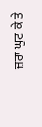ਜ਼ਰਾ ਘੁਟ ਕੇ ਤੇ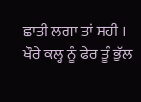ਛਾਤੀ ਲਗਾ ਤਾਂ ਸਹੀ । ਖੌਰੇ ਕਲ੍ਹ ਨੂੰ ਫੇਰ ਤੂੰ ਭੁੱਲ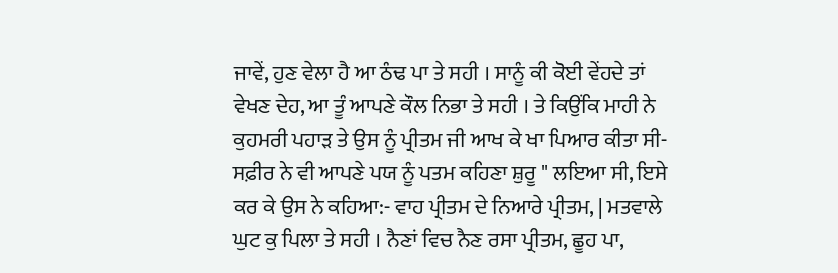ਜਾਵੇਂ, ਹੁਣ ਵੇਲਾ ਹੈ ਆ ਠੰਢ ਪਾ ਤੇ ਸਹੀ । ਸਾਨੂੰ ਕੀ ਕੋਈ ਵੇਂਹਦੇ ਤਾਂ ਵੇਖਣ ਦੇਹ, ਆ ਤੂੰ ਆਪਣੇ ਕੌਲ ਨਿਭਾ ਤੇ ਸਹੀ । ਤੇ ਕਿਉਂਕਿ ਮਾਹੀ ਨੇ ਕੁਹਮਰੀ ਪਹਾੜ ਤੇ ਉਸ ਨੂੰ ਪ੍ਰੀਤਮ ਜੀ ਆਖ ਕੇ ਖਾ ਪਿਆਰ ਕੀਤਾ ਸੀ-ਸਫ਼ੀਰ ਨੇ ਵੀ ਆਪਣੇ ਪਯ ਨੂੰ ਪਤਮ ਕਹਿਣਾ ਸ਼ੁਰੂ " ਲਇਆ ਸੀ, ਇਸੇ ਕਰ ਕੇ ਉਸ ਨੇ ਕਹਿਆ:- ਵਾਹ ਪ੍ਰੀਤਮ ਦੇ ਨਿਆਰੇ ਪ੍ਰੀਤਮ, | ਮਤਵਾਲੇ ਘੁਟ ਕੁ ਪਿਲਾ ਤੇ ਸਹੀ । ਨੈਣਾਂ ਵਿਚ ਨੈਣ ਰਸਾ ਪ੍ਰੀਤਮ, ਛੂਹ ਪਾ,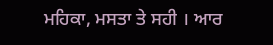ਮਹਿਕਾ, ਮਸਤਾ ਤੇ ਸਹੀ । ਆਰ